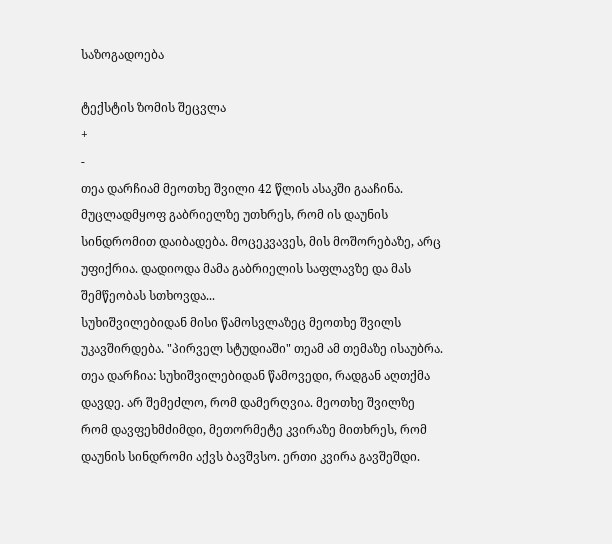საზოგადოება

ტექსტის ზომის შეცვლა
+
-
თეა დარჩიამ მეოთხე შვილი 42 წლის ასაკში გააჩინა. მუცლადმყოფ გაბრიელზე უთხრეს, რომ ის დაუნის სინდრომით დაიბადება. მოცეკვავეს, მის მოშორებაზე, არც უფიქრია. დადიოდა მამა გაბრიელის საფლავზე და მას შემწეობას სთხოვდა...
სუხიშვილებიდან მისი წამოსვლაზეც მეოთხე შვილს უკავშირდება. "პირველ სტუდიაში" თეამ ამ თემაზე ისაუბრა.
თეა დარჩია: სუხიშვილებიდან წამოვედი, რადგან აღთქმა დავდე. არ შემეძლო, რომ დამერღვია. მეოთხე შვილზე რომ დავფეხმძიმდი, მეთორმეტე კვირაზე მითხრეს, რომ დაუნის სინდრომი აქვს ბავშვსო. ერთი კვირა გავშეშდი.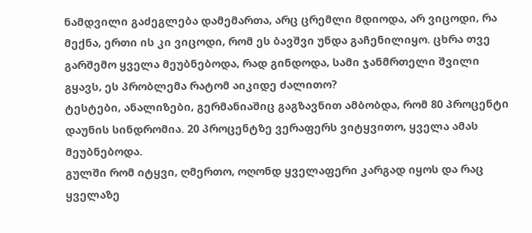ნამდვილი გაძეგლება დამემართა, არც ცრემლი მდიოდა, არ ვიცოდი, რა მექნა, ერთი ის კი ვიცოდი, რომ ეს ბავშვი უნდა გაჩენილიყო. ცხრა თვე გარშემო ყველა მეუბნებოდა, რად გინდოდა, სამი ჯანმრთელი შვილი გყავს, ეს პრობლემა რატომ აიკიდე ძალითო?
ტესტები, ანალიზები, გერმანიაშიც გაგზავნით ამბობდა, რომ 80 პროცენტი დაუნის სინდრომია. 20 პროცენტზე ვერაფერს ვიტყვითო, ყველა ამას მეუბნებოდა.
გულში რომ იტყვი, ღმერთო, ოღონდ ყველაფერი კარგად იყოს და რაც ყველაზე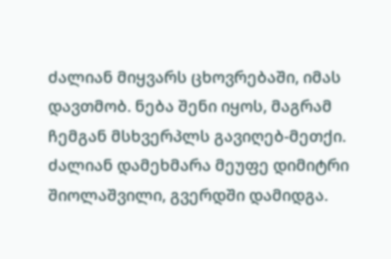ძალიან მიყვარს ცხოვრებაში, იმას დავთმობ. ნება შენი იყოს, მაგრამ ჩემგან მსხვერპლს გავიღებ-მეთქი.
ძალიან დამეხმარა მეუფე დიმიტრი შიოლაშვილი, გვერდში დამიდგა.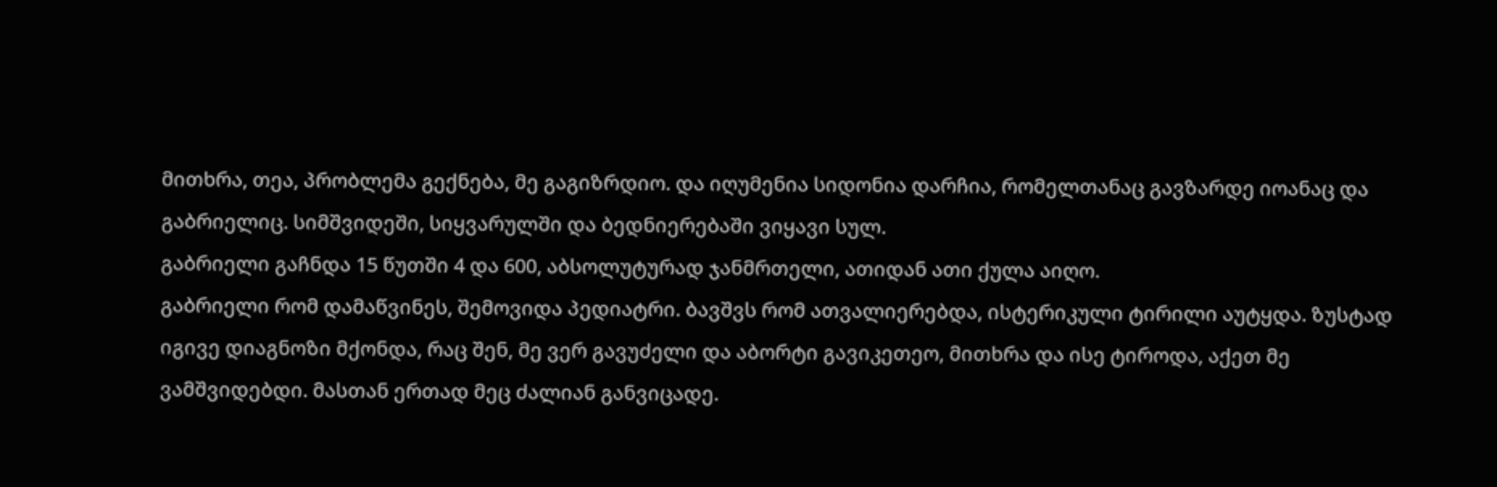მითხრა, თეა, პრობლემა გექნება, მე გაგიზრდიო. და იღუმენია სიდონია დარჩია, რომელთანაც გავზარდე იოანაც და გაბრიელიც. სიმშვიდეში, სიყვარულში და ბედნიერებაში ვიყავი სულ.
გაბრიელი გაჩნდა 15 წუთში 4 და 600, აბსოლუტურად ჯანმრთელი, ათიდან ათი ქულა აიღო.
გაბრიელი რომ დამაწვინეს, შემოვიდა პედიატრი. ბავშვს რომ ათვალიერებდა, ისტერიკული ტირილი აუტყდა. ზუსტად იგივე დიაგნოზი მქონდა, რაც შენ, მე ვერ გავუძელი და აბორტი გავიკეთეო, მითხრა და ისე ტიროდა, აქეთ მე ვამშვიდებდი. მასთან ერთად მეც ძალიან განვიცადე.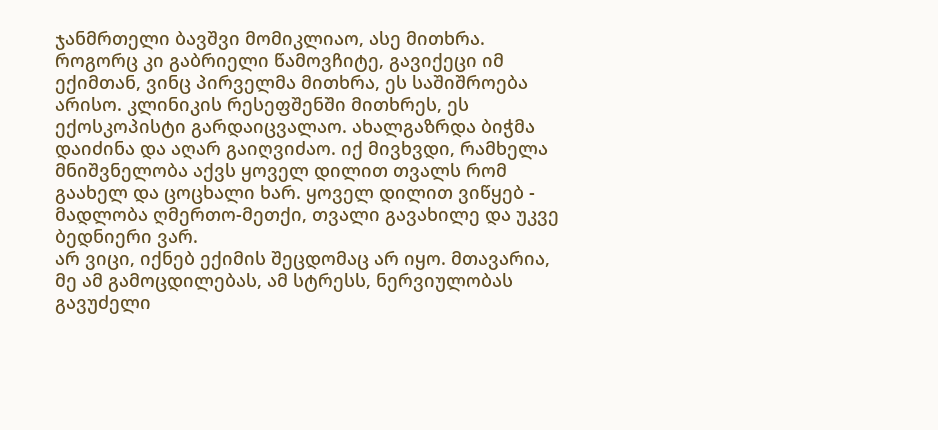ჯანმრთელი ბავშვი მომიკლიაო, ასე მითხრა.
როგორც კი გაბრიელი წამოვჩიტე, გავიქეცი იმ ექიმთან, ვინც პირველმა მითხრა, ეს საშიშროება არისო. კლინიკის რესეფშენში მითხრეს, ეს ექოსკოპისტი გარდაიცვალაო. ახალგაზრდა ბიჭმა დაიძინა და აღარ გაიღვიძაო. იქ მივხვდი, რამხელა მნიშვნელობა აქვს ყოველ დილით თვალს რომ გაახელ და ცოცხალი ხარ. ყოველ დილით ვიწყებ - მადლობა ღმერთო-მეთქი, თვალი გავახილე და უკვე ბედნიერი ვარ.
არ ვიცი, იქნებ ექიმის შეცდომაც არ იყო. მთავარია, მე ამ გამოცდილებას, ამ სტრესს, ნერვიულობას გავუძელი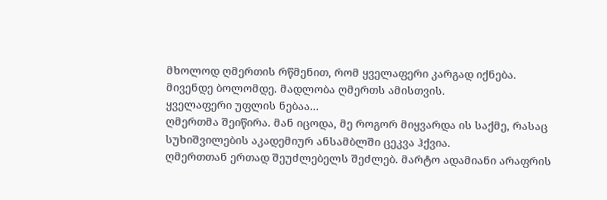მხოლოდ ღმერთის რწმენით, რომ ყველაფერი კარგად იქნება. მივენდე ბოლომდე. მადლობა ღმერთს ამისთვის.
ყველაფერი უფლის ნებაა...
ღმერთმა შეიწირა. მან იცოდა, მე როგორ მიყვარდა ის საქმე, რასაც სუხიშვილების აკადემიურ ანსამბლში ცეკვა ჰქვია.
ღმერთთან ერთად შეუძლებელს შეძლებ. მარტო ადამიანი არაფრის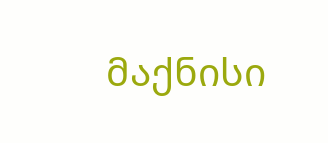მაქნისი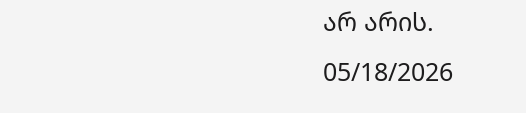არ არის.
05/18/2026